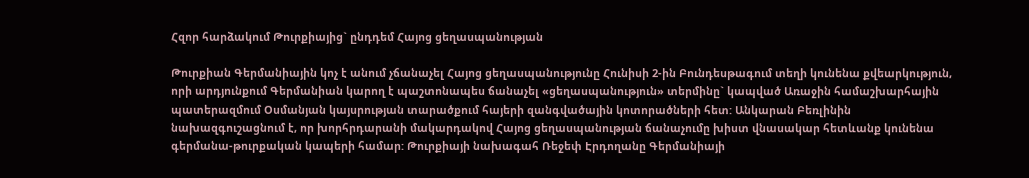Հզոր հարձակում Թուրքիայից` ընդդեմ Հայոց ցեղասպանության

Թուրքիան Գերմանիային կոչ է անում չճանաչել Հայոց ցեղասպանությունը Հունիսի 2-ին Բունդեսթագում տեղի կունենա քվեարկություն, որի արդյունքում Գերմանիան կարող է պաշտոնապես ճանաչել «ցեղասպանություն» տերմինը` կապված Առաջին համաշխարհային պատերազմում Օսմանյան կայսրության տարածքում հայերի զանգվածային կոտորածների հետ: Անկարան Բեռլինին նախազգուշացնում է, որ խորհրդարանի մակարդակով Հայոց ցեղասպանության ճանաչումը խիստ վնասակար հետևանք կունենա գերմանա-թուրքական կապերի համար: Թուրքիայի նախագահ Ռեջեփ Էրդողանը Գերմանիայի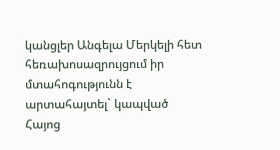կանցլեր Անգելա Մերկելի հետ հեռախոսազրույցում իր մտահոգությունն է արտահայտել` կապված Հայոց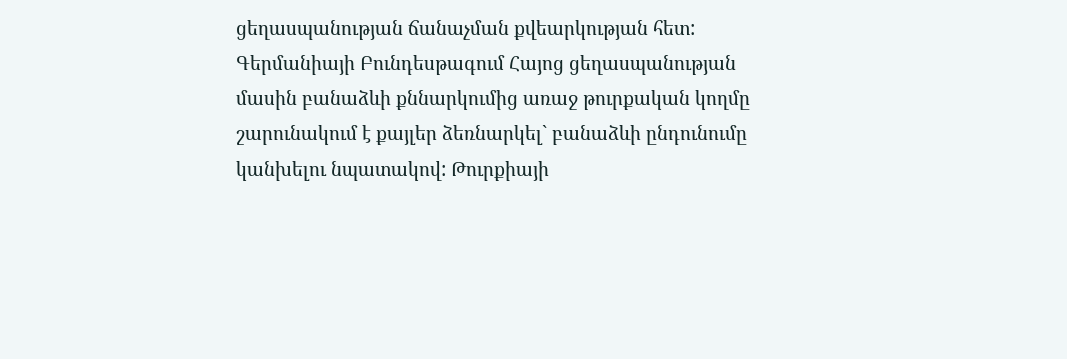ցեղասպանության ճանաչման քվեարկության հետ: Գերմանիայի Բունդեսթագում Հայոց ցեղասպանության մասին բանաձևի քննարկումից առաջ թուրքական կողմը շարունակում է քայլեր ձեռնարկել` բանաձևի ընդունումը կանխելու նպատակով: Թուրքիայի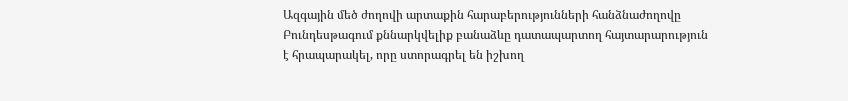Ազգային մեծ ժողովի արտաքին հարաբերությունների հանձնաժողովը Բունդեսթագում քննարկվելիք բանաձևը դատապարտող հայտարարություն է հրապարակել, որը ստորագրել են իշխող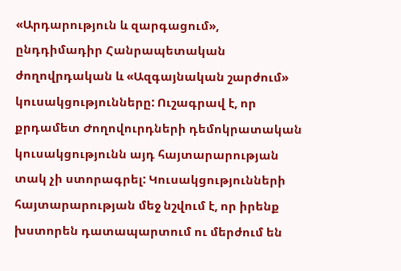«Արդարություն և զարգացում», ընդդիմադիր Հանրապետական ժողովրդական և «Ազգայնական շարժում» կուսակցությունները: Ուշագրավ է, որ քրդամետ Ժողովուրդների դեմոկրատական կուսակցությունն այդ հայտարարության տակ չի ստորագրել: Կուսակցությունների հայտարարության մեջ նշվում է, որ իրենք խստորեն դատապարտում ու մերժում են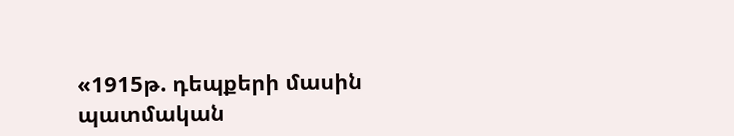«1915թ. դեպքերի մասին պատմական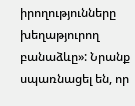իրողությունները խեղաթյուրող բանաձևը»: Նրանք սպառնացել են, որ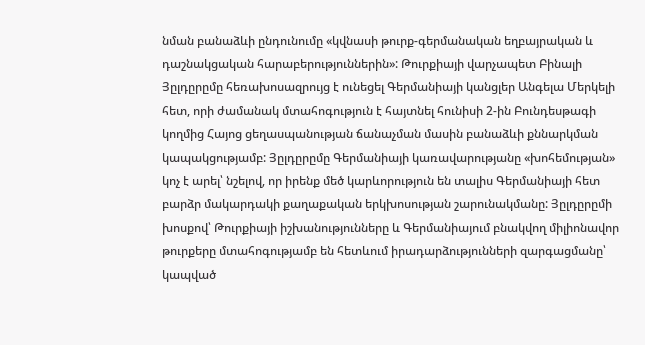նման բանաձևի ընդունումը «կվնասի թուրք-գերմանական եղբայրական և դաշնակցական հարաբերություններին»: Թուրքիայի վարչապետ Բինալի Յըլդըրըմը հեռախոսազրույց է ունեցել Գերմանիայի կանցլեր Անգելա Մերկելի հետ, որի ժամանակ մտահոգություն է հայտնել հունիսի 2-ին Բունդեսթագի կողմից Հայոց ցեղասպանության ճանաչման մասին բանաձևի քննարկման կապակցությամբ: Յըլդըրըմը Գերմանիայի կառավարությանը «խոհեմության» կոչ է արել՝ նշելով, որ իրենք մեծ կարևորություն են տալիս Գերմանիայի հետ բարձր մակարդակի քաղաքական երկխոսության շարունակմանը: Յըլդըրըմի խոսքով՝ Թուրքիայի իշխանությունները և Գերմանիայում բնակվող միլիոնավոր թուրքերը մտահոգությամբ են հետևում իրադարձությունների զարգացմանը՝ կապված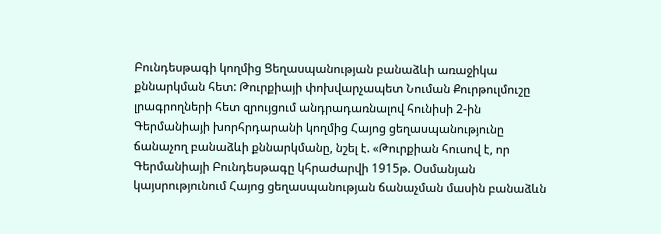Բունդեսթագի կողմից Ցեղասպանության բանաձևի առաջիկա քննարկման հետ: Թուրքիայի փոխվարչապետ Նուման Քուրթուլմուշը լրագրողների հետ զրույցում անդրադառնալով հունիսի 2-ին Գերմանիայի խորհրդարանի կողմից Հայոց ցեղասպանությունը ճանաչող բանաձևի քննարկմանը, նշել է. «Թուրքիան հուսով է, որ Գերմանիայի Բունդեսթագը կհրաժարվի 1915թ. Օսմանյան կայսրությունում Հայոց ցեղասպանության ճանաչման մասին բանաձևն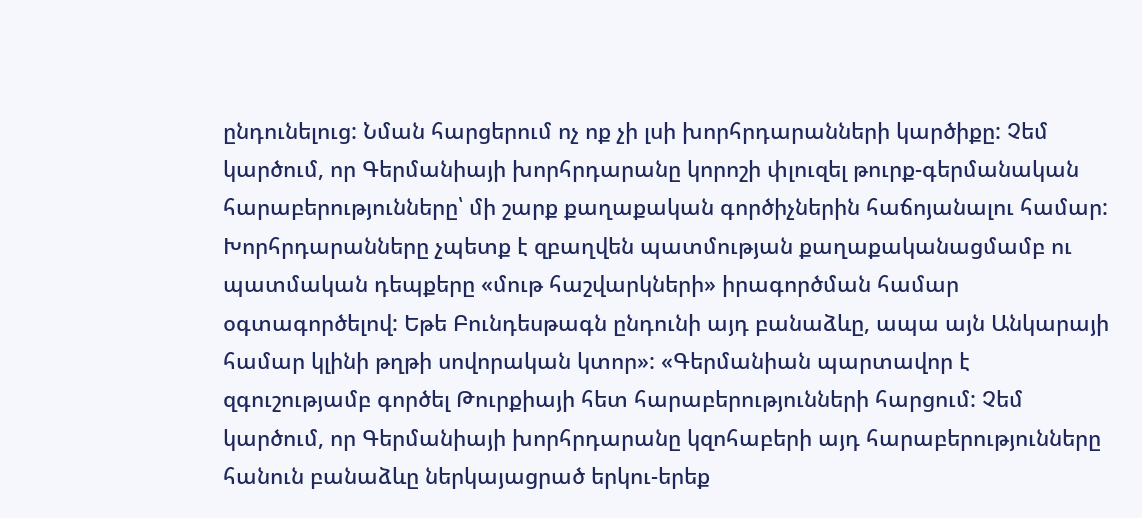ընդունելուց: Նման հարցերում ոչ ոք չի լսի խորհրդարանների կարծիքը: Չեմ կարծում, որ Գերմանիայի խորհրդարանը կորոշի փլուզել թուրք-գերմանական հարաբերությունները՝ մի շարք քաղաքական գործիչներին հաճոյանալու համար: Խորհրդարանները չպետք է զբաղվեն պատմության քաղաքականացմամբ ու պատմական դեպքերը «մութ հաշվարկների» իրագործման համար օգտագործելով: Եթե Բունդեսթագն ընդունի այդ բանաձևը, ապա այն Անկարայի համար կլինի թղթի սովորական կտոր»: «Գերմանիան պարտավոր է զգուշությամբ գործել Թուրքիայի հետ հարաբերությունների հարցում: Չեմ կարծում, որ Գերմանիայի խորհրդարանը կզոհաբերի այդ հարաբերությունները հանուն բանաձևը ներկայացրած երկու-երեք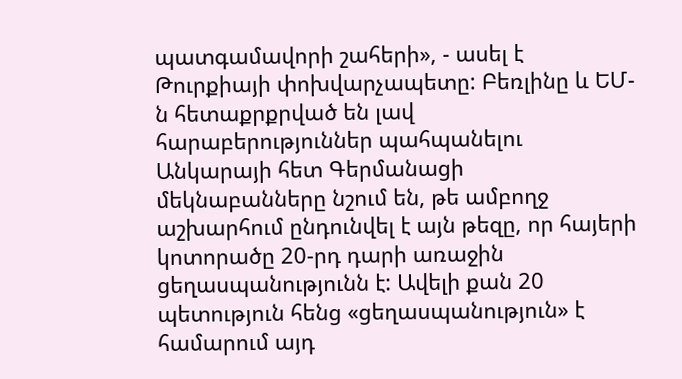պատգամավորի շահերի», - ասել է Թուրքիայի փոխվարչապետը: Բեռլինը և ԵՄ-ն հետաքրքրված են լավ հարաբերություններ պահպանելու Անկարայի հետ Գերմանացի մեկնաբանները նշում են, թե ամբողջ աշխարհում ընդունվել է այն թեզը, որ հայերի կոտորածը 20-րդ դարի առաջին ցեղասպանությունն է: Ավելի քան 20 պետություն հենց «ցեղասպանություն» է համարում այդ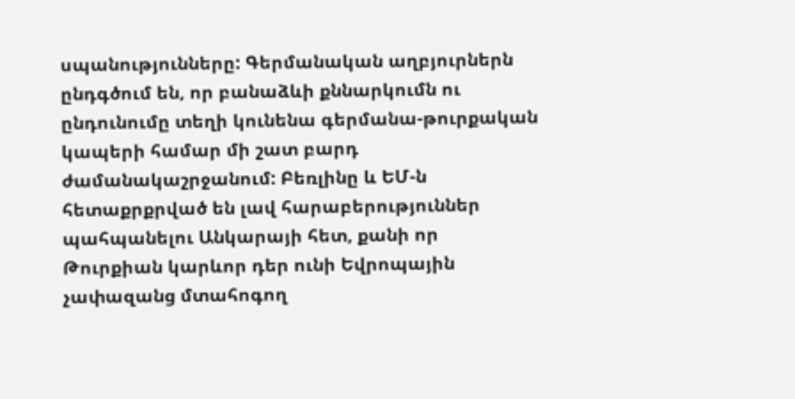սպանությունները: Գերմանական աղբյուրներն ընդգծում են, որ բանաձևի քննարկումն ու ընդունումը տեղի կունենա գերմանա-թուրքական կապերի համար մի շատ բարդ ժամանակաշրջանում: Բեռլինը և ԵՄ-ն հետաքրքրված են լավ հարաբերություններ պահպանելու Անկարայի հետ, քանի որ Թուրքիան կարևոր դեր ունի Եվրոպային չափազանց մտահոգող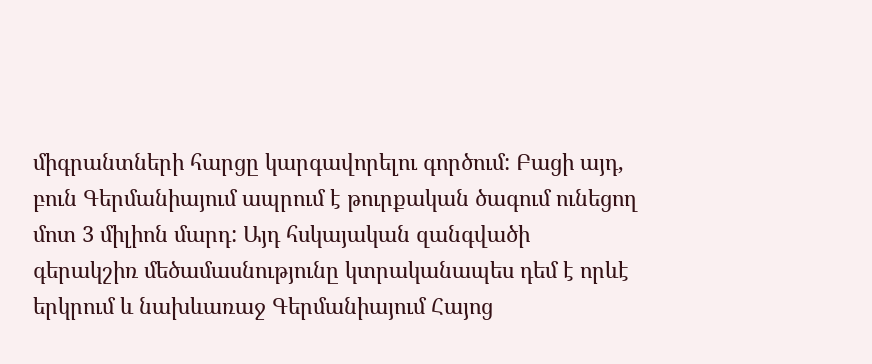միգրանտների հարցը կարգավորելու գործում: Բացի այդ, բուն Գերմանիայում ապրում է թուրքական ծագում ունեցող մոտ 3 միլիոն մարդ: Այդ հսկայական զանգվածի գերակշիռ մեծամասնությունը կտրականապես դեմ է որևէ երկրում և նախևառաջ Գերմանիայում Հայոց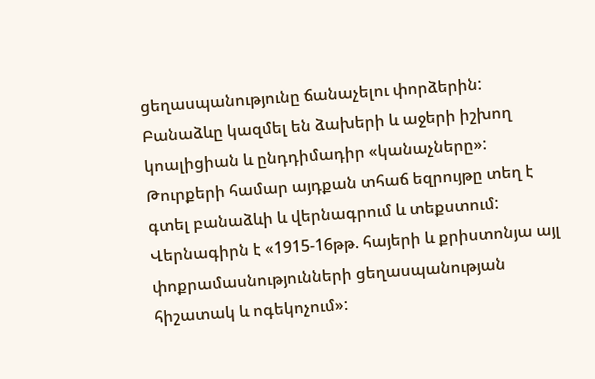ցեղասպանությունը ճանաչելու փորձերին: Բանաձևը կազմել են ձախերի և աջերի իշխող կոալիցիան և ընդդիմադիր «կանաչները»: Թուրքերի համար այդքան տհաճ եզրույթը տեղ է գտել բանաձևի և վերնագրում և տեքստում: Վերնագիրն է «1915-16թթ. հայերի և քրիստոնյա այլ փոքրամասնությունների ցեղասպանության հիշատակ և ոգեկոչում»: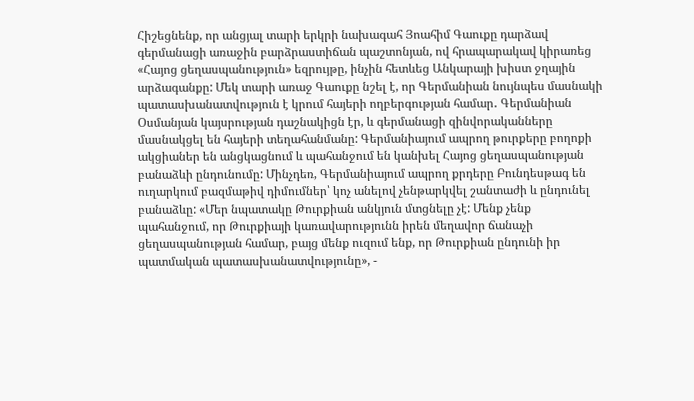Հիշեցնենք, որ անցյալ տարի երկրի նախագահ Յոահիմ Գաուքը դարձավ գերմանացի առաջին բարձրաստիճան պաշտոնյան, ով հրապարակավ կիրառեց «Հայոց ցեղասպանություն» եզրույթը, ինչին հետևեց Անկարայի խիստ ջղային արձագանքը: Մեկ տարի առաջ Գաուքը նշել է, որ Գերմանիան նույնպես մասնակի պատասխանատվություն է կրում հայերի ողբերգության համար․ Գերմանիան Օսմանյան կայսրության դաշնակիցն էր, և գերմանացի զինվորականները մասնակցել են հայերի տեղահանմանը: Գերմանիայում ապրող թուրքերը բողոքի ակցիաներ են անցկացնում և պահանջում են կանխել Հայոց ցեղասպանության բանաձևի ընդունումը: Մինչդեռ, Գերմանիայում ապրող քրդերը Բունդեսթագ են ուղարկում բազմաթիվ դիմումներ՝ կոչ անելով չենթարկվել շանտաժի և ընդունել բանաձևը: «Մեր նպատակը Թուրքիան անկյուն մտցնելը չէ: Մենք չենք պահանջում, որ Թուրքիայի կառավարությունն իրեն մեղավոր ճանաչի ցեղասպանության համար, բայց մենք ուզում ենք, որ Թուրքիան ընդունի իր պատմական պատասխանատվությունը», -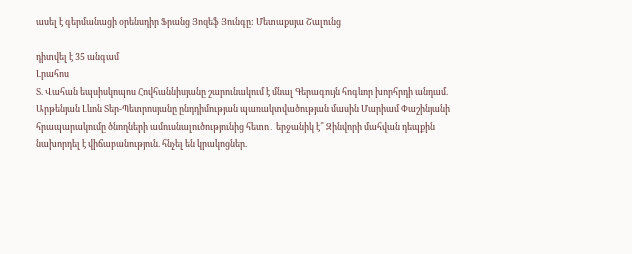ասել է գերմանացի օրենսդիր Ֆրանց Յոզեֆ Յունգը: Մետաքսյա Շալունց

դիտվել է 35 անգամ
Լրահոս
Տ. Վահան եպսիսկոպոս Հովհաննիսյանը շարունակում է մնալ Գերագույն հոգևոր խորհրդի անդամ. Արթենյան Լևոն Տեր-Պետրոսյանը ընդդիմության պառակտվածության մասին Մարիամ Փաշինյանի հրապարակումը ծնողների ամուսնալուծությունից հետո․ երջանիկ է՞ Զինվորի մահվան դեպքին նախորդել է վիճաբանություն. հնչել են կրակոցներ.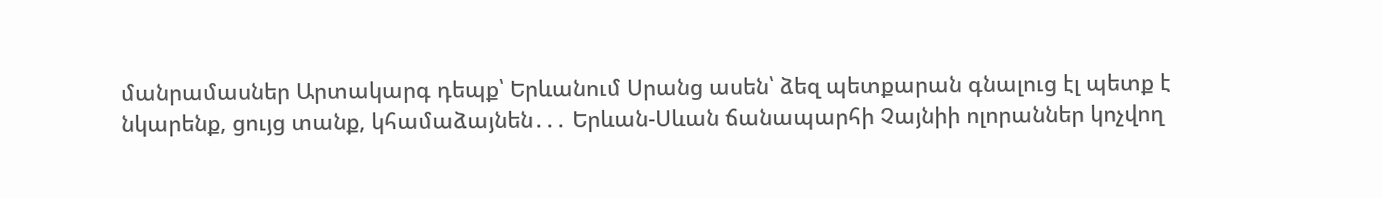մանրամասներ Արտակարգ դեպք՝ Երևանում Սրանց ասեն՝ ձեզ պետքարան գնալուց էլ պետք է նկարենք, ցույց տանք, կհամաձայնեն․․․ Երևան-Սևան ճանապարհի Չայնիի ոլորաններ կոչվող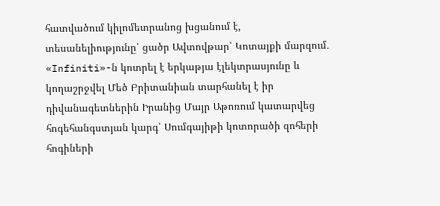հատվածում կիլոմետրանոց խցանում է, տեսանելիությունը՝ ցածր Ավտովթար՝ Կոտայքի մարզում․ «Infiniti»-ն կոտրել է երկաթյա էլեկտրասյունը և կողաշրջվել Մեծ Բրիտանիան տարհանել է իր դիվանագետներին Իրանից Մայր Աթոռում կատարվեց հոգեհանգստյան կարգ՝ Սումգայիթի կոտորածի զոհերի հոգիների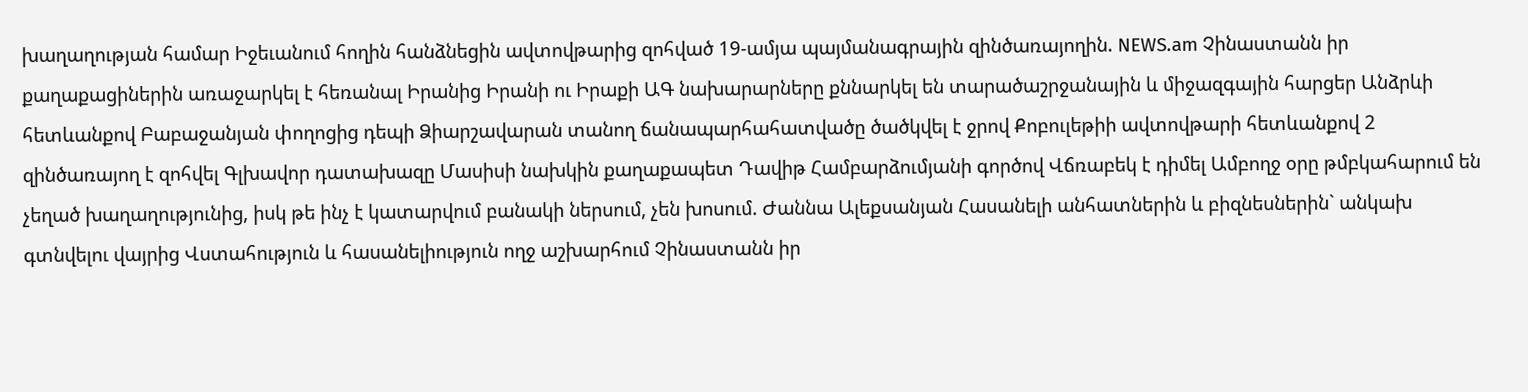խաղաղության համար Իջեւանում հողին հանձնեցին ավտովթարից զոհված 19-ամյա պայմանագրային զինծառայողին. NEWS.am Չինաստանն իր քաղաքացիներին առաջարկել է հեռանալ Իրանից Իրանի ու Իրաքի ԱԳ նախարարները քննարկել են տարածաշրջանային և միջազգային հարցեր Անձրևի հետևանքով Բաբաջանյան փողոցից դեպի Ձիարշավարան տանող ճանապարհահատվածը ծածկվել է ջրով Քոբուլեթիի ավտովթարի հետևանքով 2 զինծառայող է զոհվել Գլխավոր դատախազը Մասիսի նախկին քաղաքապետ Դավիթ Համբարձումյանի գործով Վճռաբեկ է դիմել Ամբողջ օրը թմբկահարում են չեղած խաղաղությունից, իսկ թե ինչ է կատարվում բանակի ներսում, չեն խոսում. Ժաննա Ալեքսանյան Հասանելի անհատներին և բիզնեսներին` անկախ գտնվելու վայրից Վստահություն և հասանելիություն ողջ աշխարհում Չինաստանն իր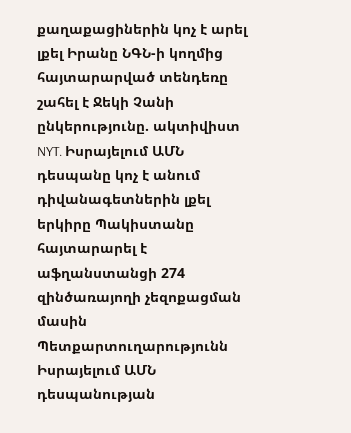քաղաքացիներին կոչ է արել լքել Իրանը ՆԳՆ-ի կողմից հայտարարված տենդեռը շահել է Ջեկի Չանի ընկերությունը. ակտիվիստ NYT. Իսրայելում ԱՄՆ դեսպանը կոչ է անում դիվանագետներին լքել երկիրը Պակիստանը հայտարարել է աֆղանստանցի 274 զինծառայողի չեզոքացման մասին Պետքարտուղարությունն Իսրայելում ԱՄՆ դեսպանության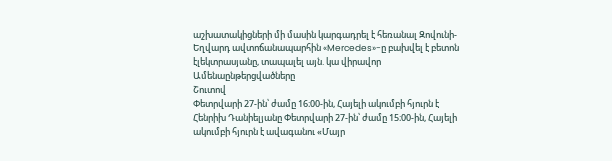աշխատակիցների մի մասին կարգադրել է հեռանալ Զովունի-Եղվարդ ավտոճանապարհին «Mercedes»-ը բախվել է բետոն էլեկտրասյանը, տապալել այն. կա վիրավոր
Ամենաընթերցվածները
Շուտով
Փետրվարի 27-ին՝ ժամը 16։00-ին, Հայելի ակումբի հյուրն է Հենրիխ Դանիելյանը Փետրվարի 27-ին՝ ժամը 15։00-ին, Հայելի ակումբի հյուրն է ավագանու «Մայր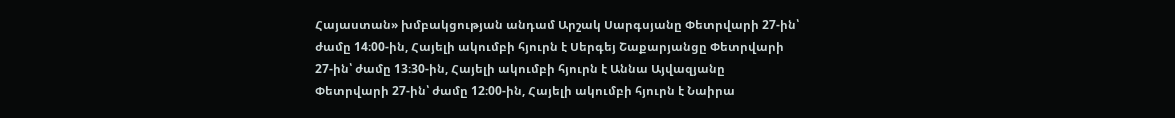Հայաստան» խմբակցության անդամ Արշակ Սարգսյանը Փետրվարի 27-ին՝ ժամը 14։00-ին, Հայելի ակումբի հյուրն է Սերգեյ Շաքարյանցը Փետրվարի 27-ին՝ ժամը 13։30-ին, Հայելի ակումբի հյուրն է Աննա Այվազյանը Փետրվարի 27-ին՝ ժամը 12։00-ին, Հայելի ակումբի հյուրն է Նաիրա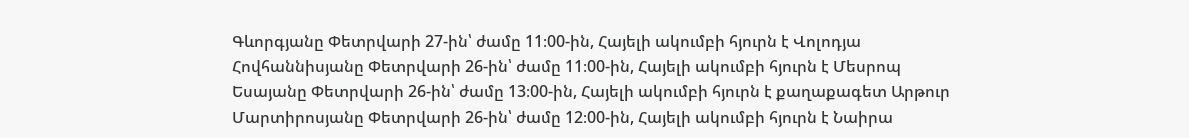Գևորգյանը Փետրվարի 27-ին՝ ժամը 11։00-ին, Հայելի ակումբի հյուրն է Վոլոդյա Հովհաննիսյանը Փետրվարի 26-ին՝ ժամը 11։00-ին, Հայելի ակումբի հյուրն է Մեսրոպ Եսայանը Փետրվարի 26-ին՝ ժամը 13։00-ին, Հայելի ակումբի հյուրն է քաղաքագետ Արթուր Մարտիրոսյանը Փետրվարի 26-ին՝ ժամը 12։00-ին, Հայելի ակումբի հյուրն է Նաիրա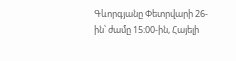Գևորգյանը Փետրվարի 26-ին՝ ժամը 15։00-ին, Հայելի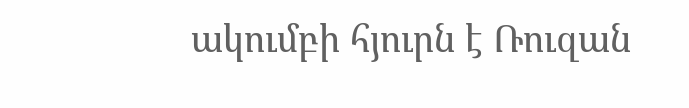ակումբի հյուրն է Ռուզան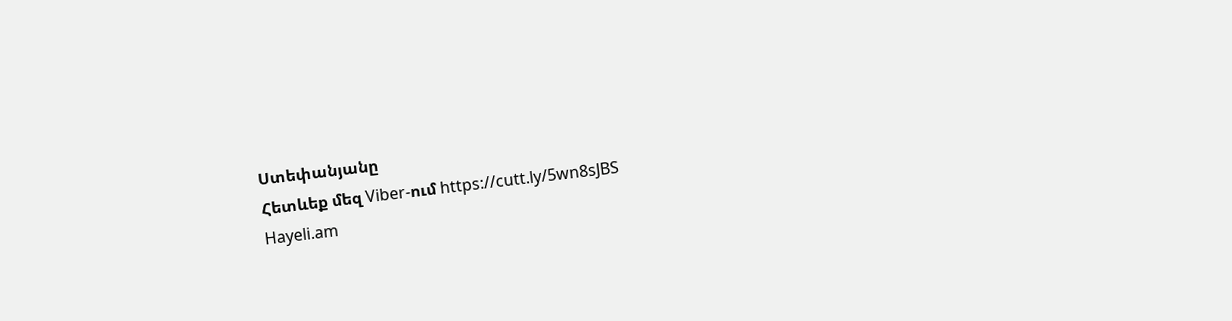Ստեփանյանը
Հետևեք մեզ Viber-ում https://cutt.ly/5wn8sJBS
Hayeli.am